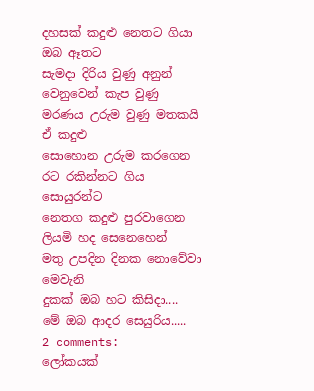දහසක් කදුළු නෙතට ගියා ඔබ ඈතට
සැමදා දිරිය වුණු අනුන් වෙනුවෙන් කැප වුණු
මරණය උරුම වුණු මතකයි ඒ කදුළු
සොහොන උරුම කරගෙන
රට රකින්නට ගිය සොයුරන්ට
නෙතග කදුළු පුරවාගෙන
ලියමි හද සෙනෙහෙන්
මතු උපදින දිනක නොවේවා මෙවැනි
දුකක් ඔබ හට කිසිදා....
මේ ඔබ ආදර සෙයුරිය.....
2 comments:
ලෝකයක්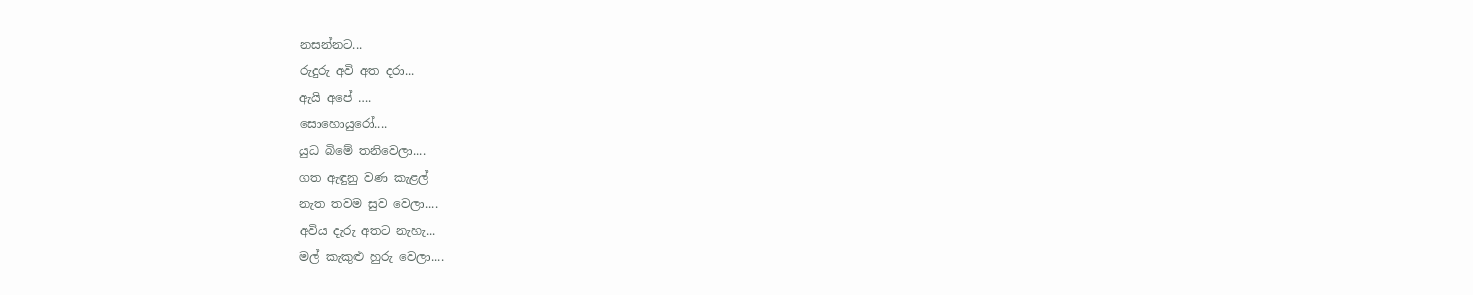නසන්නට...
රුදුරු අවි අත දරා...
ඇයි අපේ ….
සොහොයුරෝ....
යුධ බිමේ තනිවෙලා....
ගත ඇඳුනු වණ කැළල්
නැත තවම සුව වෙලා....
අවිය දැරු අතට නැහැ...
මල් කැකුළු හුරු වෙලා....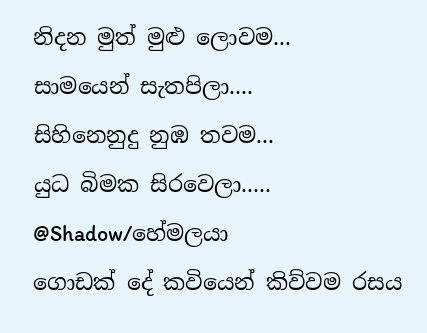නිදන මුත් මුළු ලොවම...
සාමයෙන් සැතපිලා....
සිහිනෙනුදු නුඹ තවම...
යුධ බිමක සිරවෙලා.....
@Shadow/හේමලයා
ගොඩක් දේ කවියෙන් කිව්වම රසය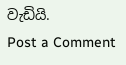වැඩියි.
Post a Comment